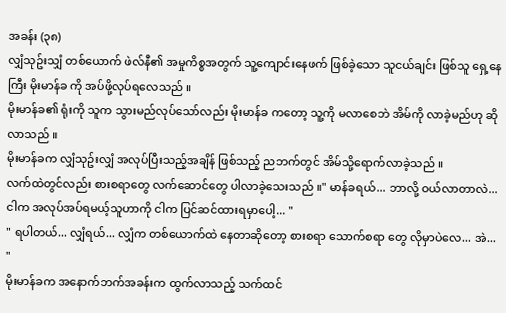အခန်း (၃၈)
လျှံသုဥ်းသျှံ တစ်ယောက် ဖဲလ်နီ၏ အမှုကိစ္စအတွက် သူ့ကျောင်းနေဖက် ဖြစ်ခဲ့သော သူငယ်ချင်း ဖြစ်သူ ရှေ့နေကြီး မိုးမာန်ခ ကို အပ်ဖို့လုပ်ရလေသည် ။
မိုးမာန်ခ၏ ရုံးကို သူက သွားမည်လုပ်သော်လည်း မိုးမာန်ခ ကတော့ သူ့ကို မလာစေဘဲ အိမ်ကို လာခဲ့မည်ဟု ဆိုလာသည် ။
မိုးမာန်ခက လျှံသုဥ်းလျှံ အလုပ်ပြီးသည့်အချိန် ဖြစ်သည့် ညဘက်တွင် အိမ်သို့ရောက်လာခဲ့သည် ။
လက်ထဲတွင်လည်း စားစရာတွေ လက်ဆောင်တွေ ပါလာခဲ့သေးသည် ။" မာန်ခရယ်... ဘာလို့ ဝယ်လာတာလဲ... ငါက အလုပ်အပ်ရမယ့်သူဟာကို ငါက ပြင်ဆင်ထားရမှာပေါ့... "
" ရပါတယ်... လျှံရယ်... လျှံက တစ်ယောက်ထဲ နေတာဆိုတော့ စားစရာ သောက်စရာ တွေ လိုမှာပဲလေ... အဲ... "
မိုးမာန်ခက အနောက်ဘက်အခန်းက ထွက်လာသည့် သက်ထင်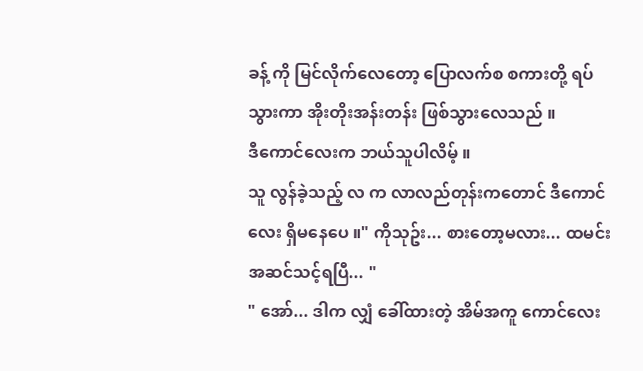ခန့် ကို မြင်လိုက်လေတော့ ပြောလက်စ စကားတို့ ရပ်သွားကာ အိုးတိုးအန်းတန်း ဖြစ်သွားလေသည် ။
ဒီကောင်လေးက ဘယ်သူပါလိမ့် ။
သူ လွန်ခဲ့သည့် လ က လာလည်တုန်းကတောင် ဒီကောင်လေး ရှိမနေပေ ။" ကိုသုဥ်း... စားတော့မလား... ထမင်းအဆင်သင့်ရပြီ... "
" အော်... ဒါက လျှံ ခေါ်ထားတဲ့ အိမ်အကူ ကောင်လေး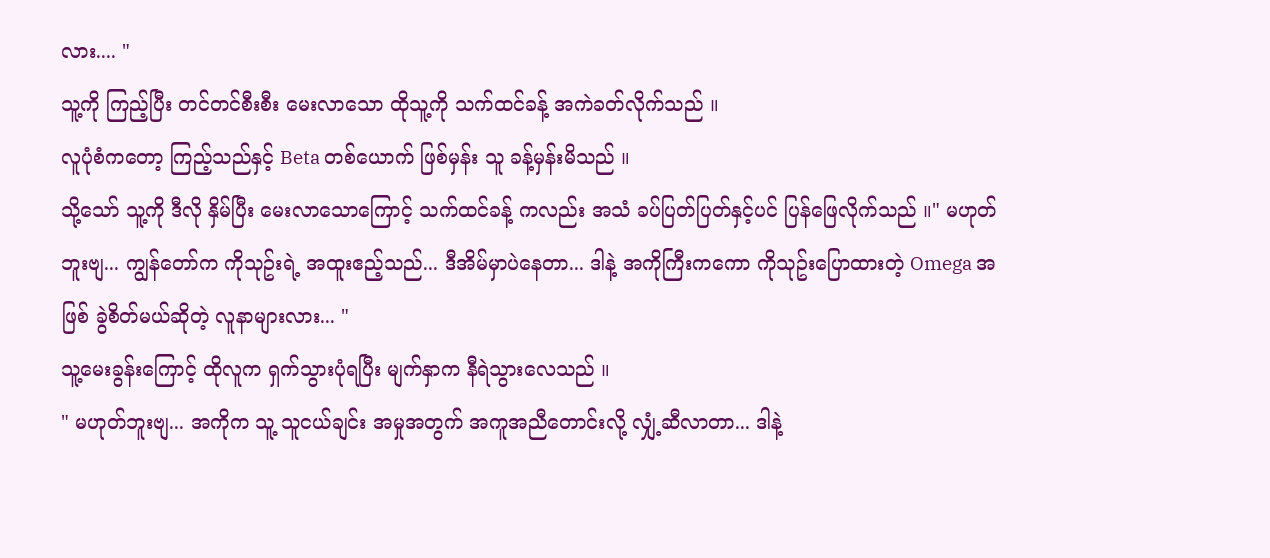လား.... "
သူ့ကို ကြည့်ပြီး တင်တင်စီးစီး မေးလာသော ထိုသူ့ကို သက်ထင်ခန့် အကဲခတ်လိုက်သည် ။
လူပုံစံကတော့ ကြည့်သည်နှင့် Beta တစ်ယောက် ဖြစ်မှန်း သူ ခန့်မှန်းမိသည် ။
သို့သော် သူ့ကို ဒီလို နှိမ်ပြီး မေးလာသောကြောင့် သက်ထင်ခန့် ကလည်း အသံ ခပ်ပြတ်ပြတ်နှင့်ပင် ပြန်ဖြေလိုက်သည် ။" မဟုတ်ဘူးဗျ... ကျွန်တော်က ကိုသုဥ်းရဲ့ အထူးဧည့်သည်... ဒီအိမ်မှာပဲနေတာ... ဒါနဲ့ အကိုကြီးကကော ကိုသုဥ်းပြောထားတဲ့ Omega အဖြစ် ခွဲစိတ်မယ်ဆိုတဲ့ လူနာများလား... "
သူ့မေးခွန်းကြောင့် ထိုလူက ရှက်သွားပုံရပြီး မျက်နှာက နီရဲသွားလေသည် ။
" မဟုတ်ဘူးဗျ... အကိုက သူ့ သူငယ်ချင်း အမှုအတွက် အကူအညီတောင်းလို့ လျှံ့ဆီလာတာ... ဒါနဲ့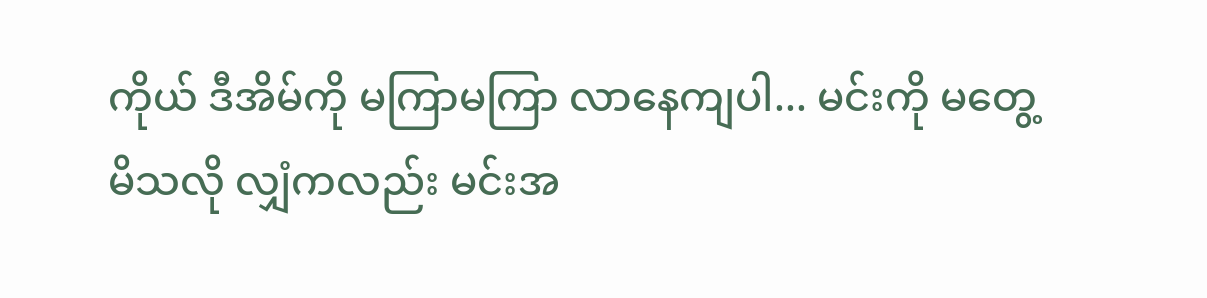ကိုယ် ဒီအိမ်ကို မကြာမကြာ လာနေကျပါ... မင်းကို မတွေ့မိသလို လျှံကလည်း မင်းအ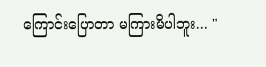ကြောင်းပြောတာ မကြားမိပါဘူး... "